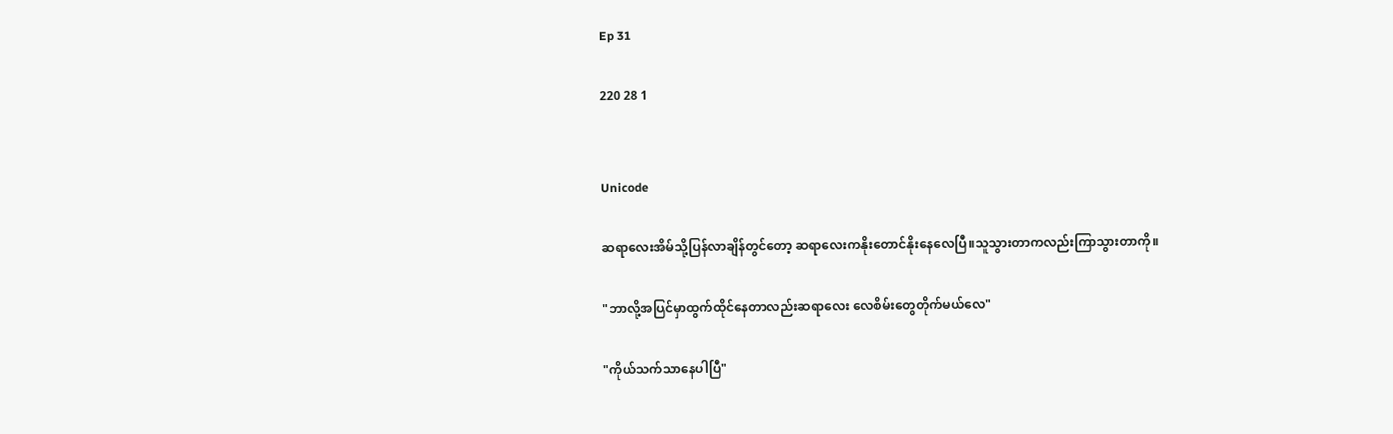Ep 31

220 28 1


Unicode

ဆရာလေးအိမ်သို့ပြန်လာချိန်တွင်တော့ ဆရာလေးကနိုးတောင်နိုးနေလေပြီ။သူသွားတာကလည်းကြာသွားတာကို။

"ဘာလို့အပြင်မှာထွက်ထိုင်နေတာလည်းဆရာလေး လေစိမ်းတွေတိုက်မယ်လေ"

"ကိုယ်သက်သာနေပါပြီ"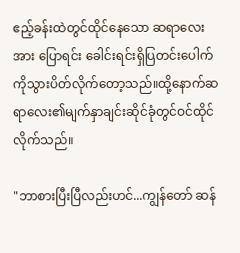ဧည့်ခန်းထဲတွင်ထိုင်နေသော ဆရာလေးအား ပြောရင်း ခေါင်းရင်းရှိပြတင်းပေါက်ကိုသွားပိတ်လိုက်တော့သည်။ထို့နောက်ဆရာလေး၏မျက်နှာချင်းဆိုင်ခုံတွင်ဝင်ထိုင်လိုက်သည်။

"ဘာစားပြီးပြီလည်းဟင်...ကျွန်တော် ဆန်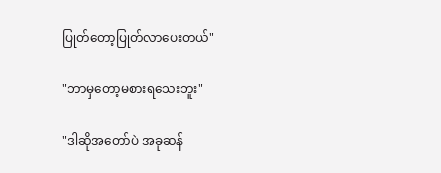ပြုတ်တော့ပြုတ်လာပေးတယ်"

"ဘာမှတော့မစားရသေးဘူး"

"ဒါဆိုအတော်ပဲ အခုဆန်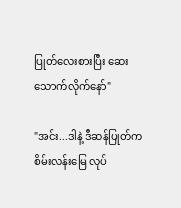ပြုတ်လေးစားပြီး ဆေးသောက်လိုက်နော်"

"အင်း...ဒါနဲ့ ဒီဆန်ပြုတ်က စိမ်းလန်းမြေ လုပ်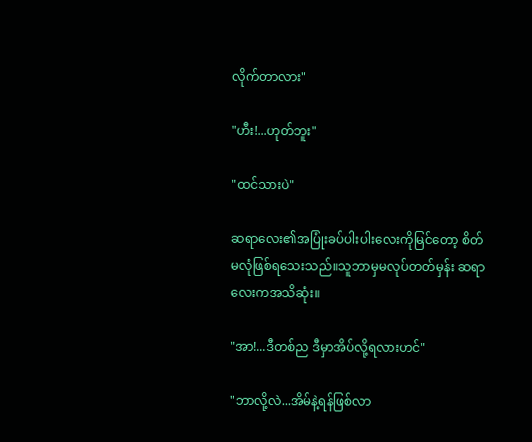လိုက်တာလား"

"ဟီး!...ဟုတ်ဘူး"

"ထင်သားပဲ"

ဆရာလေး၏အပြုံးခပ်ပါးပါးလေးကိုမြင်တော့ စိတ်မလုံဖြစ်ရသေးသည်။သူဘာမှမလုပ်တတ်မှန်း ဆရာလေးကအသိဆုံး။

"အာ!...ဒီတစ်ည ဒီမှာအိပ်လို့ရလားဟင်"

"ဘာလို့လဲ...အိမ်နဲ့ရန်ဖြစ်လာ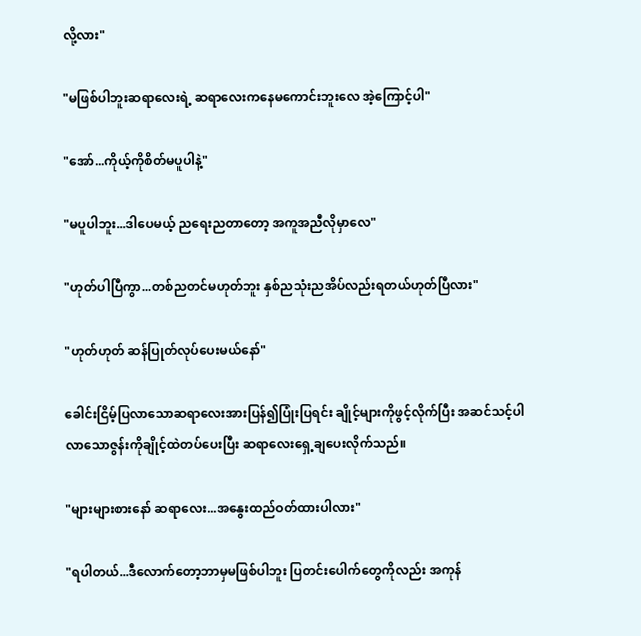လို့လား"

"မဖြစ်ပါဘူးဆရာလေးရဲ့ ဆရာလေးကနေမကောင်းဘူးလေ အဲ့ကြောင့်ပါ"

"အော်...ကိုယ့်ကိုစိတ်မပူပါနဲ့"

"မပူပါဘူး...ဒါပေမယ့် ညရေးညတာတော့ အကူအညီလိုမှာလေ"

"ဟုတ်ပါပြီကွာ...တစ်ညတင်မဟုတ်ဘူး နှစ်ညသုံးညအိပ်လည်းရတယ်ဟုတ်ပြီလား"

"ဟုတ်ဟုတ် ဆန်ပြုတ်လုပ်ပေးမယ်နော်"

ခေါင်းငြိမ့်ပြလာသောဆရာလေးအားပြန်၍ပြုံးပြရင်း ချိုင့်များကိုဖွင့်လိုက်ပြီး အဆင်သင့်ပါလာသောဇွန်းကိုချိုင့်ထဲတပ်ပေးပြီး ဆရာလေးရှေ့ချပေးလိုက်သည်။

"များများစားနော် ဆရာလေး...အနွေးထည်ဝတ်ထားပါလား"

"ရပါတယ်...ဒီလောက်တော့ဘာမှမဖြစ်ပါဘူး ပြတင်းပေါက်တွေကိုလည်း အကုန်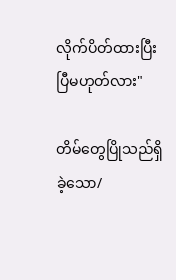လိုက်ပိတ်ထားပြီးပြီမဟုတ်လား"

တိမ်တွေပြိုသည်ရှိခဲ့သော/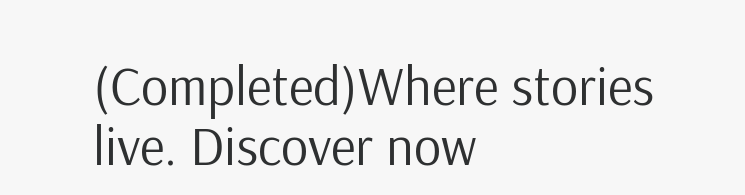(Completed)Where stories live. Discover now